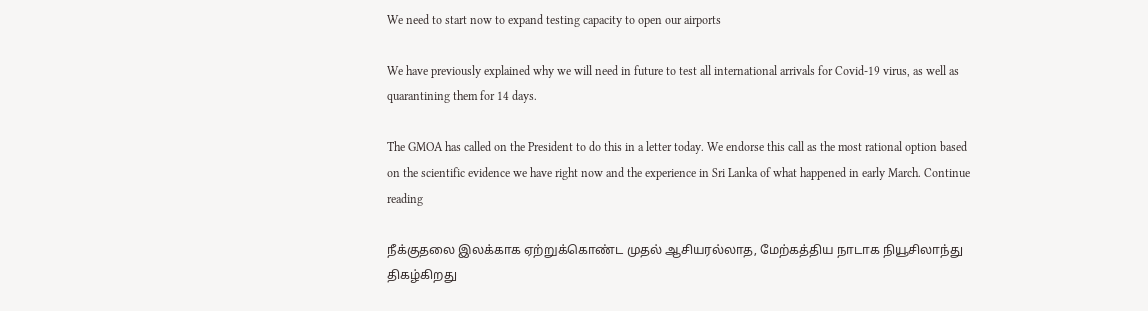We need to start now to expand testing capacity to open our airports

We have previously explained why we will need in future to test all international arrivals for Covid-19 virus, as well as quarantining them for 14 days.

The GMOA has called on the President to do this in a letter today. We endorse this call as the most rational option based on the scientific evidence we have right now and the experience in Sri Lanka of what happened in early March. Continue reading

நீக்குதலை இலக்காக ஏற்றுக்கொண்ட முதல் ஆசியரல்லாத, மேற்கத்திய நாடாக நியூசிலாந்து திகழ்கிறது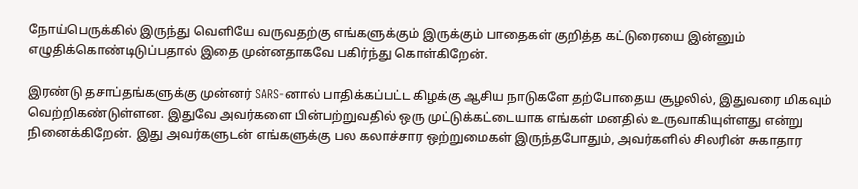நோய்பெருக்கில் இருந்து வெளியே வருவதற்கு எங்களுக்கும் இருக்கும் பாதைகள் குறித்த கட்டுரையை இன்னும் எழுதிக்கொண்டிடுப்பதால் இதை முன்னதாகவே பகிர்ந்து கொள்கிறேன்.

இரண்டு தசாப்தங்களுக்கு முன்னர் SARS-னால் பாதிக்கப்பட்ட கிழக்கு ஆசிய நாடுகளே தற்போதைய சூழலில், இதுவரை மிகவும் வெற்றிகண்டுள்ளன. இதுவே அவர்களை பின்பற்றுவதில் ஒரு முட்டுக்கட்டையாக எங்கள் மனதில் உருவாகியுள்ளது என்று நினைக்கிறேன். இது அவர்களுடன் எங்களுக்கு பல கலாச்சார ஒற்றுமைகள் இருந்தபோதும், அவர்களில் சிலரின் சுகாதார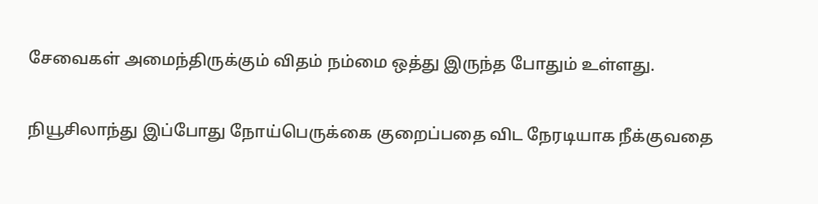சேவைகள் அமைந்திருக்கும் விதம் நம்மை ஒத்து இருந்த போதும் உள்ளது.

நியூசிலாந்து இப்போது நோய்பெருக்கை குறைப்பதை விட நேரடியாக நீக்குவதை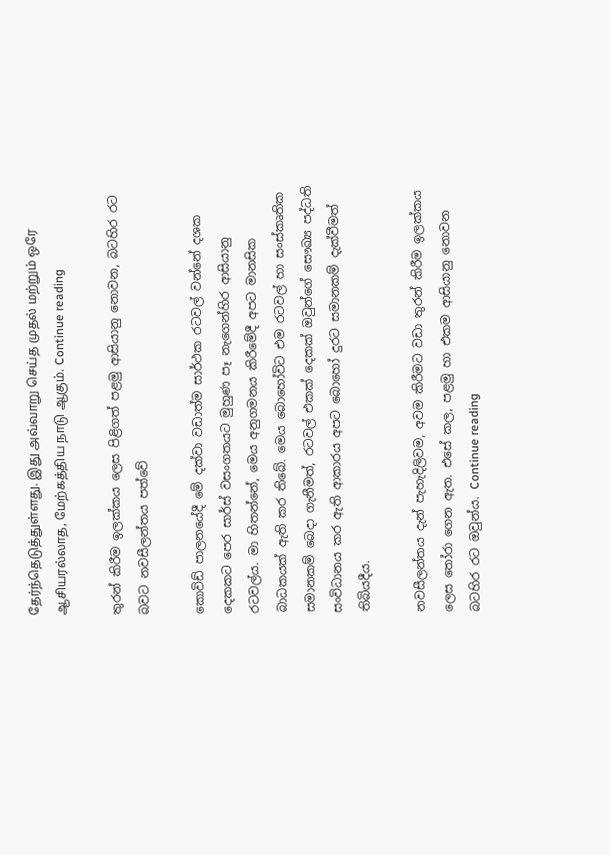தேர்ந்தெடுத்துள்ளது. இது அவ்வாறு செய்த முதல் மற்றும் ஒரே ஆசியரல்லாத, மேற்கத்திய நாடு ஆகும். Continue reading

තුරන් කිරීම ඉලක්කය ලෙස පිළිගත් පළමු ආසියානු නොවන, බටහිර රට බවට නවසීලන්තය පත්වේ

කොවිඩ් පාලනයේදී මේ දක්වා වඩාත්ම සාර්ථක රටවල් වන්නේ දශක දෙකකට පෙර සාර්ස් වසංගතයට මුහුණ පෑ නැගෙන්හිර ආසියානු රටවල්ය. මා හිතන්නේ, මෙය අනුගමනය කිරීමේදී අපට මානසික බාධකයක් ඇති කර තිබේ. මෙය බොහෝවිට එම රටවල් හා සංස්කෘතික සමානකම් බෙදා ගැනීමත්, රටවල් එකක් දෙකක් ඔවුන්ගේ සෞඛ්‍ය පද්ධති සංවිධානය කර ඇති ආකාරය අපට බොහෝ දුරට සමානකම් දැක්වීමත් තිබියදීය.

නවසීලන්තය දැන් පැහැදිලිවම, අවම කිරීමට වඩා තුරන් කිරීම ඉලක්කය ලෙස තෝරා ගෙන ඇත. එසේ කල, පළමු හා එකම ආසියානු නොවන බටහිර රට ඔවුන්ය. Continue reading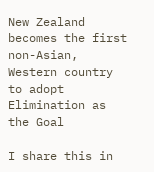New Zealand becomes the first non-Asian, Western country to adopt Elimination as the Goal

I share this in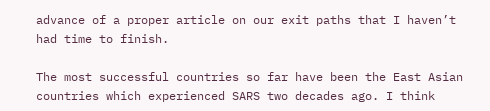advance of a proper article on our exit paths that I haven’t had time to finish.

The most successful countries so far have been the East Asian countries which experienced SARS two decades ago. I think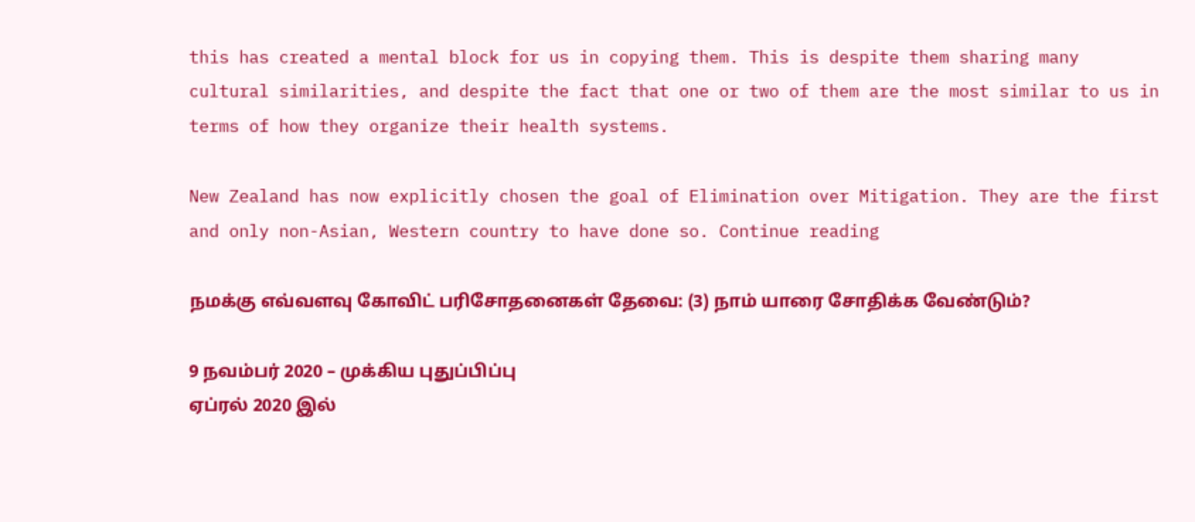this has created a mental block for us in copying them. This is despite them sharing many cultural similarities, and despite the fact that one or two of them are the most similar to us in terms of how they organize their health systems.

New Zealand has now explicitly chosen the goal of Elimination over Mitigation. They are the first and only non-Asian, Western country to have done so. Continue reading

நமக்கு எவ்வளவு கோவிட் பரிசோதனைகள் தேவை: (3) நாம் யாரை சோதிக்க வேண்டும்?

9 நவம்பர் 2020 – முக்கிய புதுப்பிப்பு
ஏப்ரல் 2020 இல்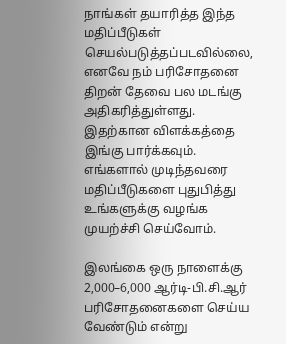நாங்கள் தயாரித்த இந்த மதிப்பீடுகள் செயல்படுத்தப்படவில்லை, எனவே நம் பரிசோதனை திறன் தேவை பல மடங்கு அதிகரித்துள்ளது. இதற்கான விளக்கத்தை இங்கு பார்க்கவும். எங்களால் முடிந்தவரை மதிப்பீடுகளை புதுபித்து உங்களுக்கு வழங்க முயற்ச்சி செய்வோம்.

இலங்கை ஒரு நாளைக்கு 2,000–6,000 ஆர்டி-பி.சி.ஆர் பரிசோதனைகளை செய்ய வேண்டும் என்று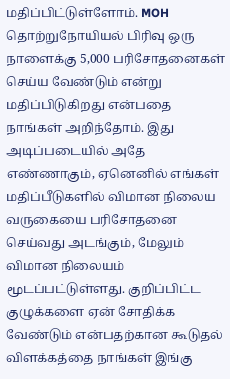மதிப்பிட்டுள்ளோம். MOH தொற்றுநோயியல் பிரிவு ஒரு நாளைக்கு 5,000 பரிசோதனைகள் செய்ய வேண்டும் என்று மதிப்பிடுகிறது என்பதை நாங்கள் அறிந்தோம். இது அடிப்படையில் அதே எண்ணாகும், ஏனெனில் எங்கள் மதிப்பீடுகளில் விமான நிலைய வருகையை பரிசோதனை செய்வது அடங்கும், மேலும் விமான நிலையம் மூடப்பட்டுள்ளது. குறிப்பிட்ட குழுக்களை ஏன் சோதிக்க வேண்டும் என்பதற்கான கூடுதல் விளக்கத்தை நாங்கள் இங்கு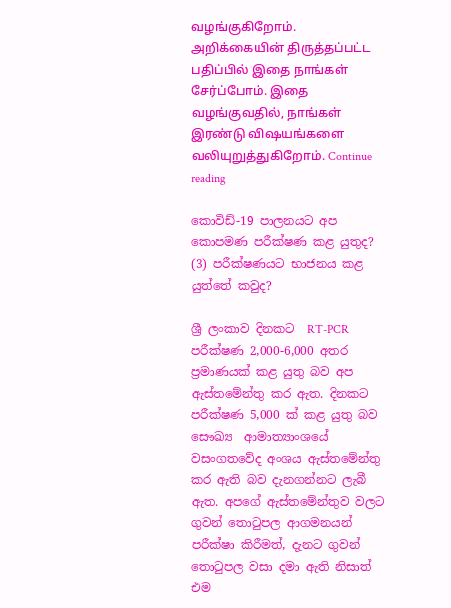வழங்குகிறோம். அறிக்கையின் திருத்தப்பட்ட பதிப்பில் இதை நாங்கள் சேர்ப்போம். இதை வழங்குவதில், நாங்கள் இரண்டு விஷயங்களை வலியுறுத்துகிறோம். Continue reading

කොවිඩ්-19 පාලනයට අප කොපමණ පරීක්ෂණ කළ යුතුද? (3) පරීක්ෂණයට භාජනය කළ යුත්තේ කවුද?

ශ්‍රී ලංකාව දිනකට  RT-PCR පරීක්ෂණ 2,000-6,000 අතර ප්‍රමාණයක් කළ යුතු බව අප ඇස්තමේන්තු කර ඇත. දිනකට පරීක්ෂණ 5,000 ක් කළ යුතු බව සෞඛ්‍ය  ආමාත්‍යාංශයේ වසංගතවේද අංශය ඇස්තමේන්තු කර ඇති බව දැනගන්නට ලැබී ඇත. අපගේ ඇස්තමේන්තුව වලට ගුවන් තොටුපල ආගමනයන් පරීක්ෂා කිරීමත්, දැනට ගුවන් තොටුපල වසා දමා ඇති නිසාත් එම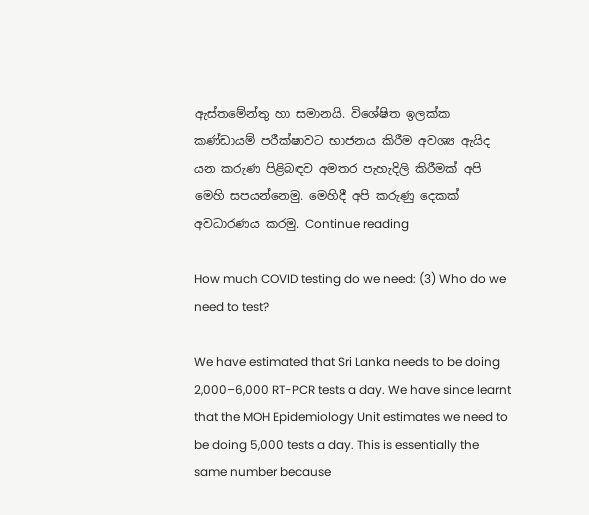ඇස්තමේන්තු හා සමානයි. විශේෂිත ඉලක්ක කණ්ඩායම් පරීක්ෂාවට භාජනය කිරීම අවශ්‍ය ඇයිද යන කරුණ පිළිබඳව අමතර පැහැදිලි කිරීමක් අපි මෙහි සපයන්නෙමු. මෙහිදී අපි කරුණු දෙකක් අවධාරණය කරමු. Continue reading

How much COVID testing do we need: (3) Who do we need to test?

We have estimated that Sri Lanka needs to be doing 2,000–6,000 RT-PCR tests a day. We have since learnt that the MOH Epidemiology Unit estimates we need to be doing 5,000 tests a day. This is essentially the same number because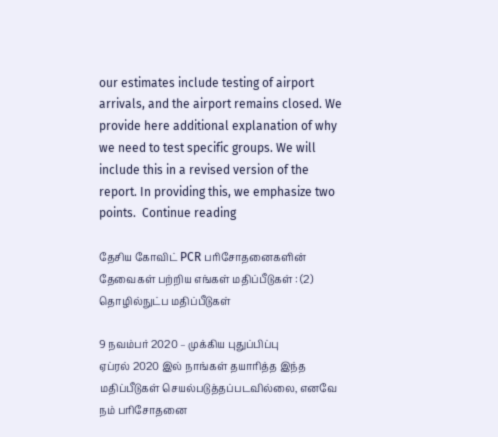our estimates include testing of airport arrivals, and the airport remains closed. We provide here additional explanation of why we need to test specific groups. We will include this in a revised version of the report. In providing this, we emphasize two points.  Continue reading

தேசிய கோவிட் PCR பரிசோதனைகளின் தேவைகள் பற்றிய எங்கள் மதிப்பீடுகள் : (2) தொழில்நுட்ப மதிப்பீடுகள்

9 நவம்பர் 2020 – முக்கிய புதுப்பிப்பு
ஏப்ரல் 2020 இல் நாங்கள் தயாரித்த இந்த மதிப்பீடுகள் செயல்படுத்தப்படவில்லை, எனவே நம் பரிசோதனை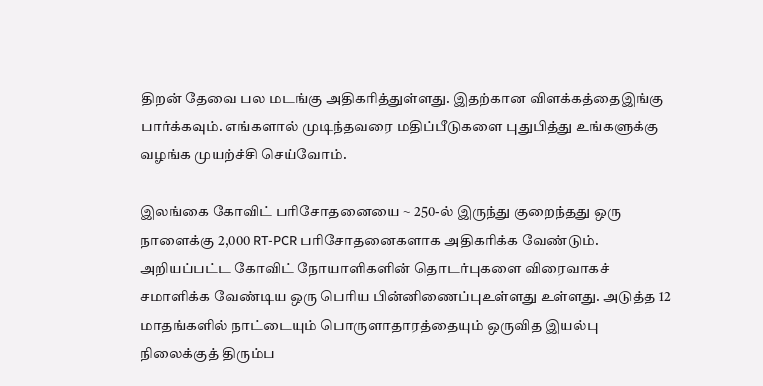திறன் தேவை பல மடங்கு அதிகரித்துள்ளது. இதற்கான விளக்கத்தைஇங்கு பார்க்கவும். எங்களால் முடிந்தவரை மதிப்பீடுகளை புதுபித்து உங்களுக்கு வழங்க முயற்ச்சி செய்வோம்.

இலங்கை கோவிட் பரிசோதனையை ~ 250-ல் இருந்து குறைந்தது ஒரு நாளைக்கு 2,000 RT-PCR பரிசோதனைகளாக அதிகரிக்க வேண்டும். அறியப்பட்ட கோவிட் நோயாளிகளின் தொடர்புகளை விரைவாகச் சமாளிக்க வேண்டிய ஒரு பெரிய பின்னிணைப்புஉள்ளது உள்ளது. அடுத்த 12 மாதங்களில் நாட்டையும் பொருளாதாரத்தையும் ஒருவித இயல்பு நிலைக்குத் திரும்ப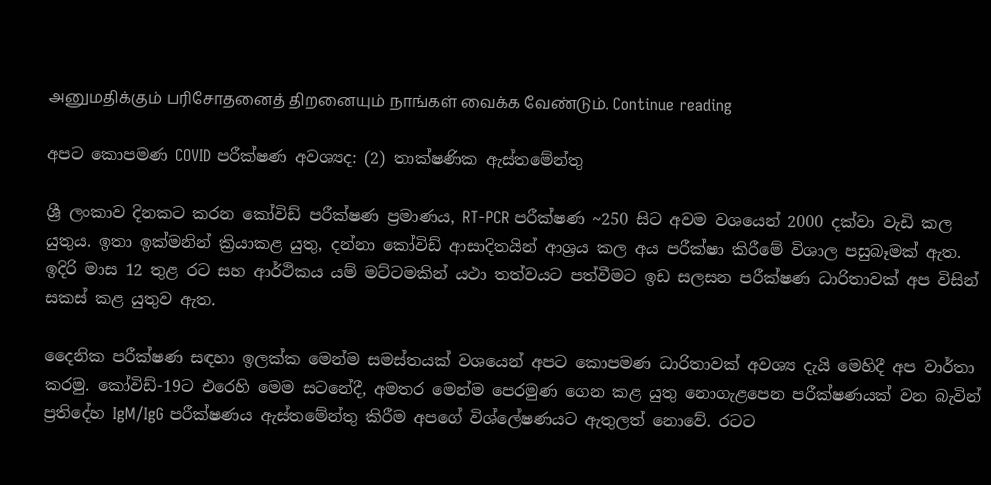அனுமதிக்கும் பரிசோதனைத் திறனையும் நாங்கள் வைக்க வேண்டும். Continue reading

අපට කොපමණ COVID පරීක්ෂණ අවශ්‍යද: (2) තාක්ෂණික ඇස්තමේන්තු

ශ්‍රී ලංකාව දිනකට කරන කෝවිඩ් පරීක්ෂණ ප්‍රමාණය, RT-PCR පරීක්ෂණ ~250 සිට අවම වශයෙන් 2000 දක්වා වැඩි කල යුතුය. ඉතා ඉක්මනින් ක්‍රියාකළ යුතු, දන්නා කෝවිඩ් ආසාදිතයින් ආශ්‍රය කල අය පරීක්ෂා කිරීමේ විශාල පසුබෑමක් ඇත. ඉදිරි මාස 12 තුළ රට සහ ආර්ථිකය යම් මට්ටමකින් යථා තත්වයට පත්වීමට ඉඩ සලසන පරීක්ෂණ ධාරිතාවක් අප විසින් සකස් කළ යුතුව ඇත.

දෛනික පරීක්ෂණ සඳහා ඉලක්ක මෙන්ම සමස්තයක් වශයෙන් අපට කොපමණ ධාරිතාවක් අවශ්‍ය දැයි මෙහිදී අප වාර්තා කරමු. කෝවිඩ්-19ට එරෙහි මෙම සටනේදී, අමතර මෙන්ම පෙරමුණ ගෙන කළ යුතු නොගැළපෙන පරීක්ෂණයක් වන බැවින් ප්‍රතිදේහ IgM/IgG පරීක්ෂණය ඇස්තමේන්තු කිරීම අපගේ විශ්ලේෂණ‍යට ඇතුලත් නොවේ. රටට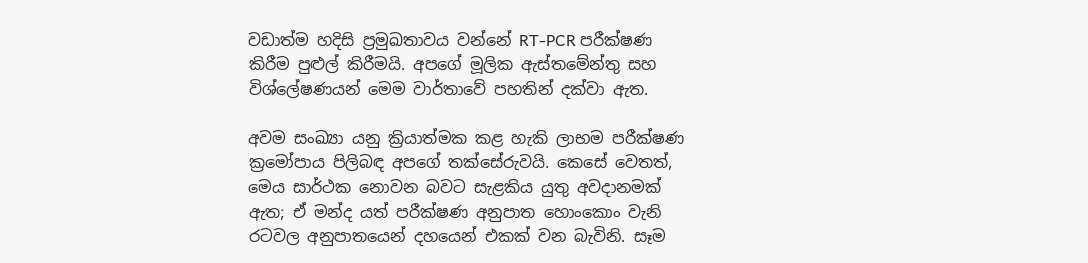වඩාත්ම හදිසි ප්‍රමුඛතාවය වන්නේ RT-PCR පරීක්ෂණ කිරීම පුළුල් කිරීමයි. අපගේ මූලික ඇස්තමේන්තු සහ විශ්ලේෂණයන් මෙම වාර්තාවේ පහතින් දක්වා ඇත.

අවම සංඛ්‍යා යනු ක්‍රියාත්මක කළ හැකි ලාභම පරීක්ෂණ ක්‍රමෝපාය පිලිබඳ අපගේ තක්සේරුවයි. කෙසේ වෙතත්, මෙය සාර්ථක නොවන බවට සැළකිය යුතු අවදානමක් ඇත; ඒ මන්ද යත් පරීක්ෂණ අනුපාත හොංකොං වැනි රටවල අනුපාතයෙන් දහයෙන් එකක් වන බැවිනි. සෑම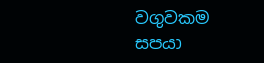වගුවකම සපයා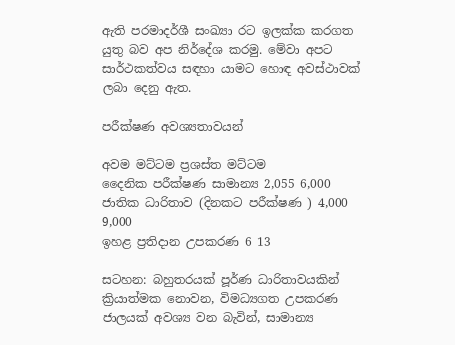ඇති පරමාදර්ශී සංඛ්‍යා රට ඉලක්ක කරගත යුතු බව අප නිර්දේශ කරමු. මේවා අපට සාර්ථකත්වය සඳහා යාමට හොඳ අවස්ථාවක් ලබා දෙනු ඇත.

පරීක්ෂණ අවශ්‍යතාවයන්

අවම මට්ටම ප්‍රශස්ත මට්ටම
දෛනික පරීක්ෂණ සාමාන්‍ය 2,055 6,000
ජාතික ධාරිතාව (දිනකට පරීක්ෂණ ) 4,000 9,000
ඉහළ ප්‍රතිදාන උපකරණ 6 13

සටහන: බහුතරයක් පූර්ණ ධාරිතාවයකින් ක්‍රියාත්මක නොවන, විමධ්‍යගත උපකරණ ජාලයක් අවශ්‍ය වන බැවින්, සාමාන්‍ය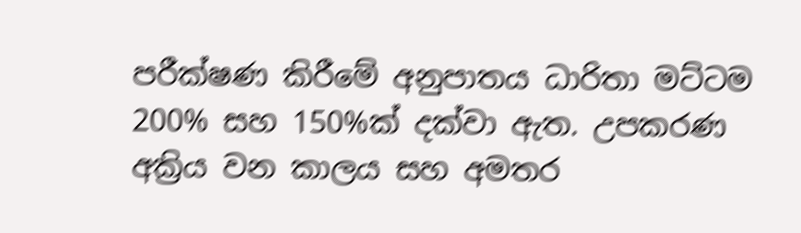පරීක්ෂණ කිරීමේ අනුපාතය ධාරිතා මට්ටම 200% සහ 150%ක් දක්වා ඇත. උපකරණ අක්‍රිය වන කාලය සහ අමතර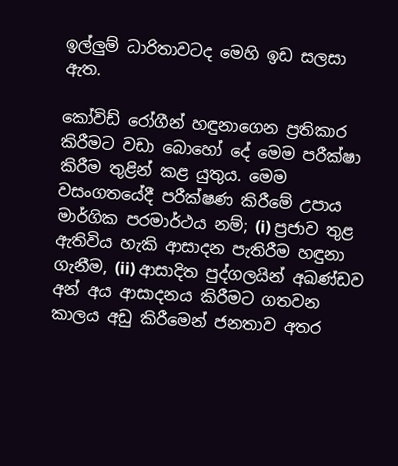ඉල්ලුම් ධාරිතාවටද මෙහි ඉඩ සලසා ඇත.

කෝවිඩ් රෝගීන් හඳුනාගෙන ප්‍රතිකාර කිරීමට වඩා බොහෝ දේ මෙම පරීක්ෂා කිරීම තුළින් කළ යුතුය. මෙම වසංගතයේදී පරීක්ෂණ කිරීමේ උපාය මාර්ගික පරමාර්ථය නම්; (i) ප්‍රජාව තුළ ඇතිවිය හැකි ආසාදන පැතිරීම හඳුනා ගැනීම, (ii) ආසාදිත පුද්ගලයින් අඛණ්ඩව අන් අය ආසාදනය කිරීමට ගතවන කාලය අඩු කිරීමෙන් ජනතාව අතර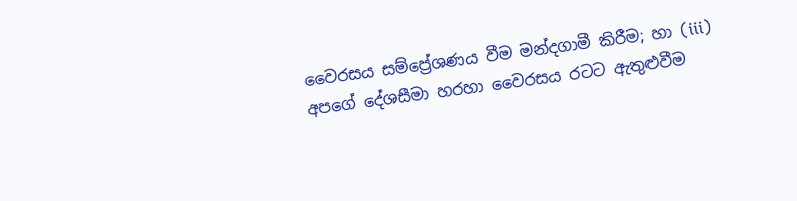වෛරසය සම්ප්‍රේශණය වීම මන්දගාමී කිරීම; හා (iii) අපගේ දේශසීමා හරහා වෛරසය රටට ඇතුළුවීම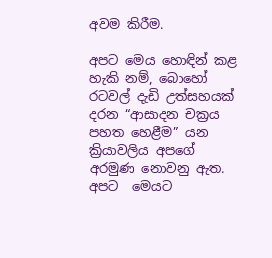අවම කිරීම.

අපට මෙය හොඳින් කළ හැකි නම්, බොහෝ රටවල් දැඩි උත්සහයක් දරන “ආසාදන චක්‍රය පහත හෙළීම” යන ක්‍රියාවලිය අපගේ අරමුණ නොවනු ඇත. අපට  මෙයට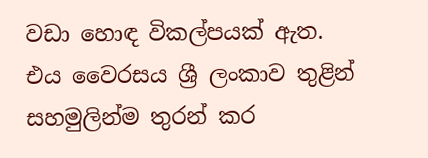වඩා හොඳ විකල්පයක් ඇත. එය වෛරසය ශ්‍රී ලංකාව තුළින් සහමුලින්ම තුරන් කර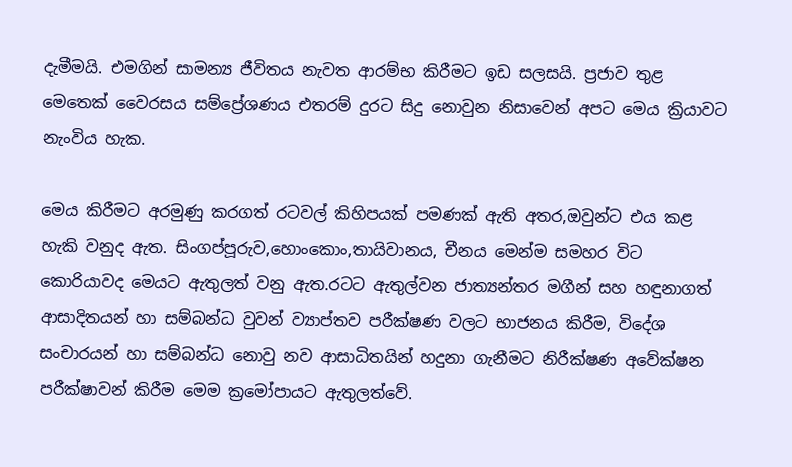දැමීමයි. එමගින් සාමන්‍ය ජීවිතය නැවත ආරම්භ කිරීමට ඉඩ සලසයි. ප්‍රජාව තුළ මෙතෙක් වෛරසය සම්ප්‍රේශණය එතරම් දුරට සිදු නොවුන නිසාවෙන් අපට මෙය ක්‍රියාවට නැංවිය හැක.

මෙය කිරීමට අරමුණු කරගත් රටවල් කිහිපයක් පමණක් ඇති අතර,ඔවුන්ට එය කළ හැකි වනුද ඇත. සිංගප්පූරුව,හොංකොං,තායිවානය, චීනය මෙන්ම සමහර විට කොරියාවද මෙයට ඇතුලත් වනු ඇත.රටට ඇතුල්වන ජාත්‍යන්තර මගීන් සහ හඳුනාගත් ආසාදිතයන් හා සම්බන්ධ වුවන් ව්‍යාප්තව පරීක්ෂණ වලට භාජනය කිරීම, විදේශ සංචාරයන් හා සම්බන්ධ නොවු නව ආසාධිතයින් හදුනා ගැනීමට නිරීක්ෂණ අවේක්ෂන පරීක්ෂාවන් කිරීම මෙම ක්‍රමෝපායට ඇතුලත්වේ.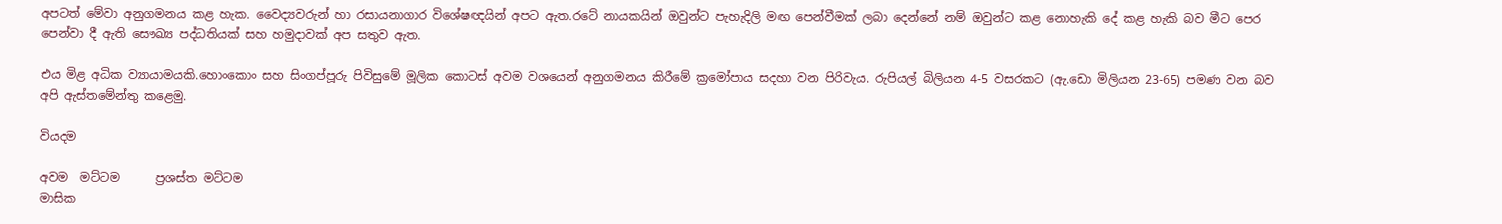අපටත් මේවා අනුගමනය කළ හැක. වෛද්‍යවරුන් හා රසායනාගාර විශේෂඥයින් අපට ඇත.රටේ නායකයින් ඔවුන්ට පැහැදිලි මඟ පෙන්වීමක් ලබා දෙන්නේ නම් ඔවුන්ට කළ නොහැකි දේ කළ හැකි බව මීට පෙර පෙන්වා දී ඇති සෞඛ්‍ය පද්ධතියක් සහ හමුදාවක් අප සතුව ඇත.

එය මිළ අධික ව්‍යායාමයකි.හොංකොං සහ සිංගප්පූරු පිවිසුමේ මූලික කොටස් අවම වශයෙන් අනුගමනය කිරීමේ ක්‍රමෝපාය සදහා වන පිරිවැය. රුපියල් බිලියන 4-5 වසරකට (ඇ.ඩො මිලියන 23-65) පමණ වන බව අපි ඇස්තමේන්තු කළෙමු.

වියදම

අවම  මට්ටම      ප්‍රශස්ත මට්ටම
මාසික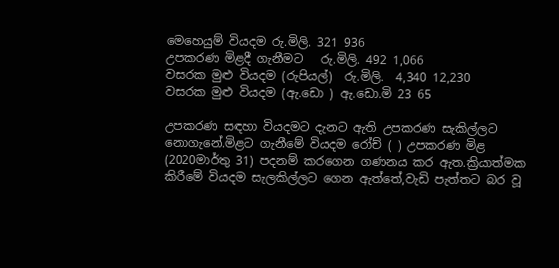මෙහෙයුම් වියදම රු.මිලි. 321 936
උපකරණ මිළදී ගැනීමට   රු.මිලි. 492 1,066
වසරක මුළු වියදම (රුපියල්)  රු.මිලි.  4,340 12,230
වසරක මුළු වියදම (ඇ.ඩො ) ඇ.ඩො.මි 23 65

උපකරණ සඳහා වියදමට දැනට ඇති උපකරණ සැකිල්ලට නොගැනේ.මිළට ගැනීමේ වියදම රෝච් ( ) උපකරණ මිළ (2020මාර්තු 31) පදනම් කරගෙන ගණනය කර ඇත.ක්‍රියාත්මක කිරීමේ වියදම සැලකිල්ලට ගෙන ඇත්තේ,වැඩි පැත්තට බර වූ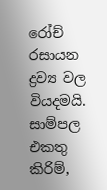රෝච් රසායන ද්‍රව්‍ය වල වියදමයි. සාම්පල එකතු කිරිම්,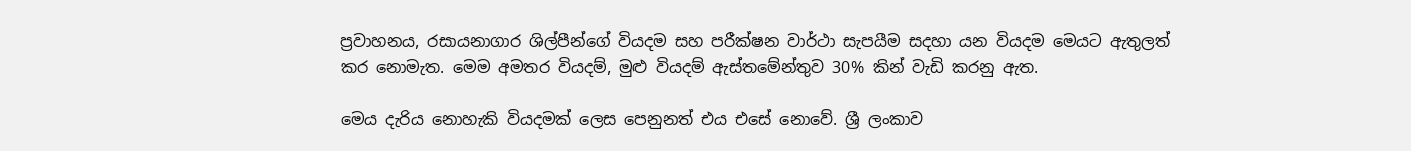ප්‍රවාහනය, රසායනාගාර ශිල්පීන්ගේ වියදම සහ පරීක්ෂන වාර්ථා සැපයීම සදහා යන වියදම මෙයට ඇතුලත් කර නොමැත. මෙම අමතර වියදම්, මුළු වියදම් ඇස්තමේන්තුව 30% කින් වැඩි කරනු ඇත.

මෙය දැරිය නොහැකි වියදමක් ලෙස පෙනුනත් එය එසේ නොවේ. ශ්‍රී ලංකාව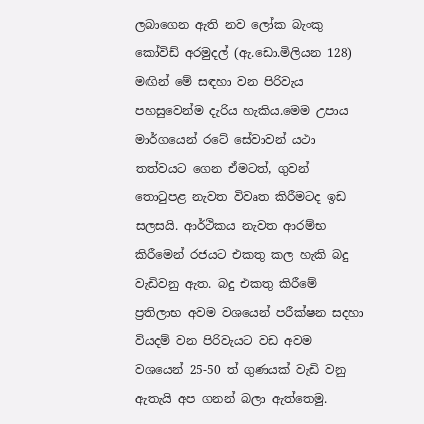ලබාගෙන ඇති නව ලෝක බැංකු කෝවිඩ් අරමුදල් (ඇ.ඩො.මිලියන 128) මඟින් මේ සඳහා වන පිරිවැය පහසුවෙන්ම දැරිය හැකිය.මෙම උපාය මාර්ගයෙන් රටේ සේවාවන් යථා තත්වයට ගෙන ඒමටත්, ගුවන් තොටුපළ නැවත විවෘත කිරීමටද ඉඩ සලසයි. ආර්ථිකය නැවත ආරම්භ කිරීමෙන් රජයට එකතු කල හැකි බදු වැඩිවනු ඇත. බදු එකතු කිරීමේ ප්‍රතිලාභ අවම වශයෙන් පරීක්ෂන සදහා වියදම් වන පිරිවැයට වඩ අවම වශයෙන් 25-50 ත් ගුණයක් වැඩි වනු ඇතැයි අප ගනන් බලා ඇත්තෙමු.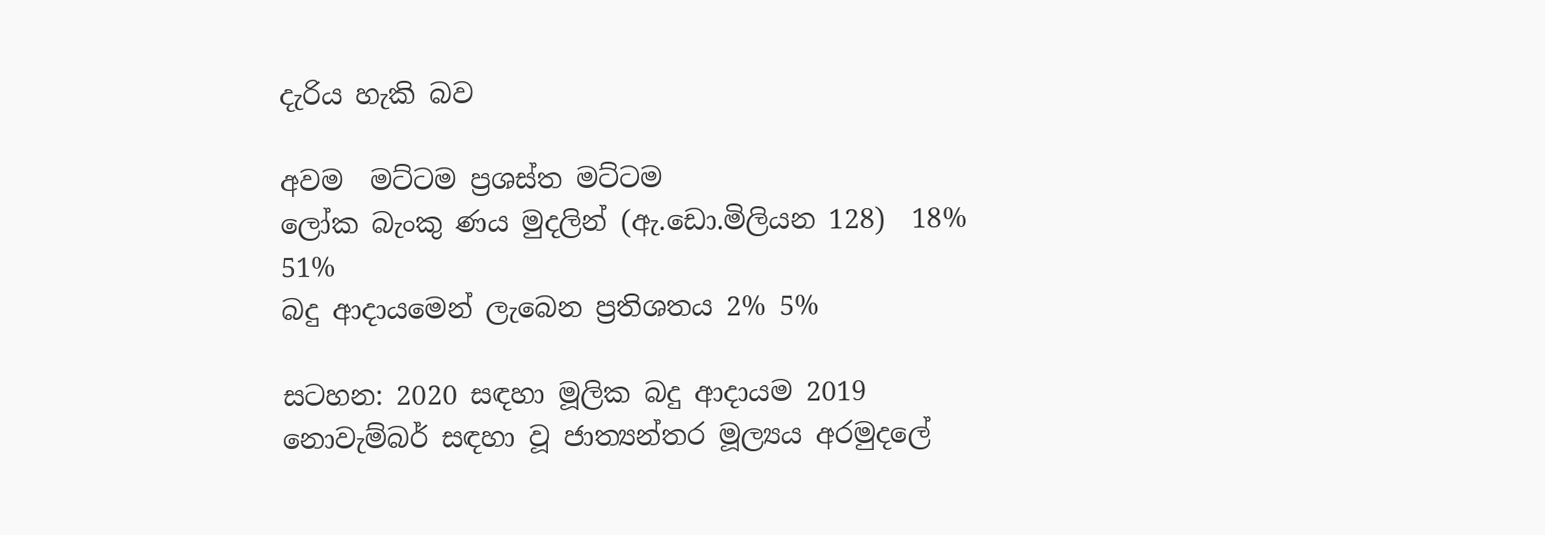දැරිය හැකි බව

අවම  මට්ටම ප්‍රශස්ත මට්ටම
ලෝක බැංකු ණය මුදලින් (ඇ.ඩො.මිලියන 128)  18% 51%
බදු ආදායමෙන් ලැබෙන ප්‍රතිශතය 2% 5%

සටහන: 2020 සඳහා මූලික බදු ආදායම 2019 නොවැම්බර් සඳහා වූ ජාත්‍යන්තර මූල්‍යය අරමුදලේ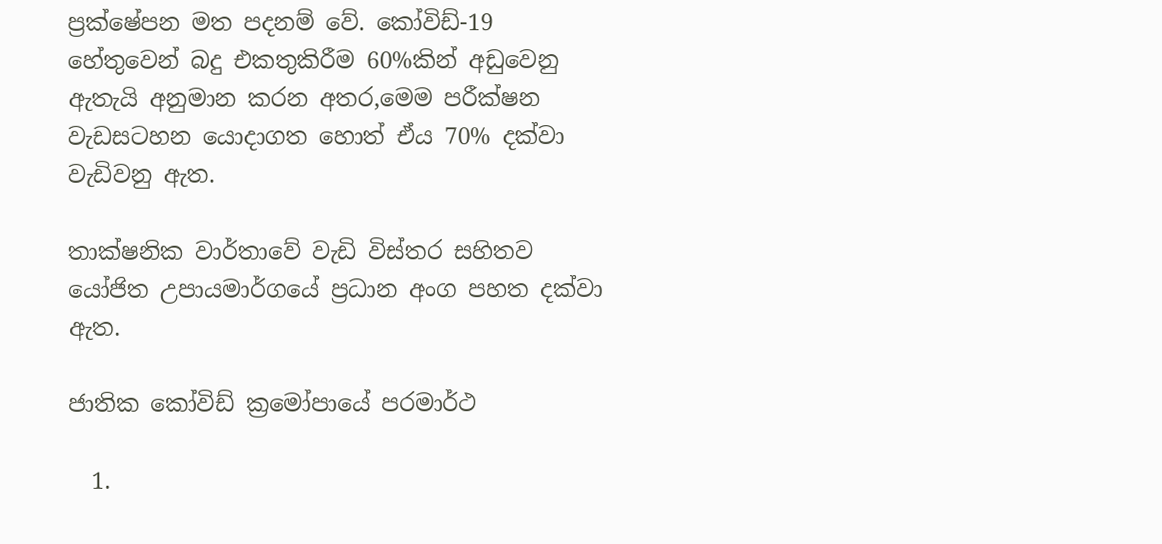ප්‍රක්ෂේපන මත පදනම් වේ. කෝවිඩ්-19 හේතුවෙන් බදු එකතුකිරීම 60%කින් අඩුවෙනු ඇතැයි අනුමාන කරන අතර,මෙම පරීක්ෂන වැඩසටහන යොදාගත හොත් ඒය 70% දක්වා වැඩිවනු ඇත.

තාක්ෂනික වාර්තාවේ වැඩි විස්තර සහිතව යෝජිත උපායමාර්ගයේ ප්‍රධාන අංග පහත දක්වා ඇත.

ජාතික කෝවිඩ් ක්‍රමෝපායේ පරමාර්ථ

  1.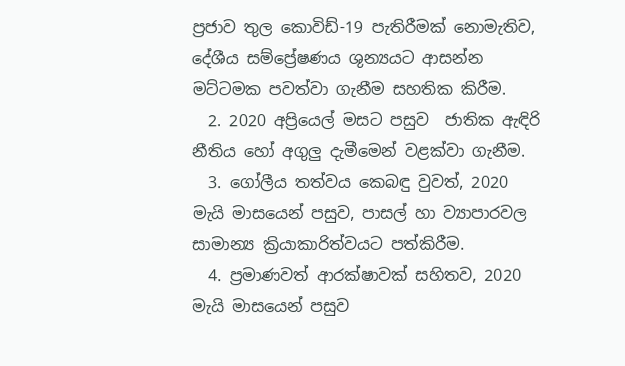ප්‍රජාව තුල කොවිඩ්-19 පැතිරීමක් නොමැතිව, දේශීය සම්ප්‍රේෂණය ශුන්‍යයට ආසන්න මට්ටමක පවත්වා ගැනීම සහතික කිරීම.
  2. 2020 අප්‍රියෙල් මසට පසුව  ජාතික ඇඳිරි නීතිය හෝ අගුලු දැමීමෙන් වළක්වා ගැනීම.
  3. ගෝලීය තත්වය කෙබඳු වුවත්, 2020 මැයි මාසයෙන් පසුව, පාසල් හා ව්‍යාපාරවල සාමාන්‍ය ක්‍රියාකාරිත්වයට පත්කිරීම.
  4. ප්‍රමාණවත් ආරක්ෂාවක් සහිතව, 2020 මැයි මාසයෙන් පසුව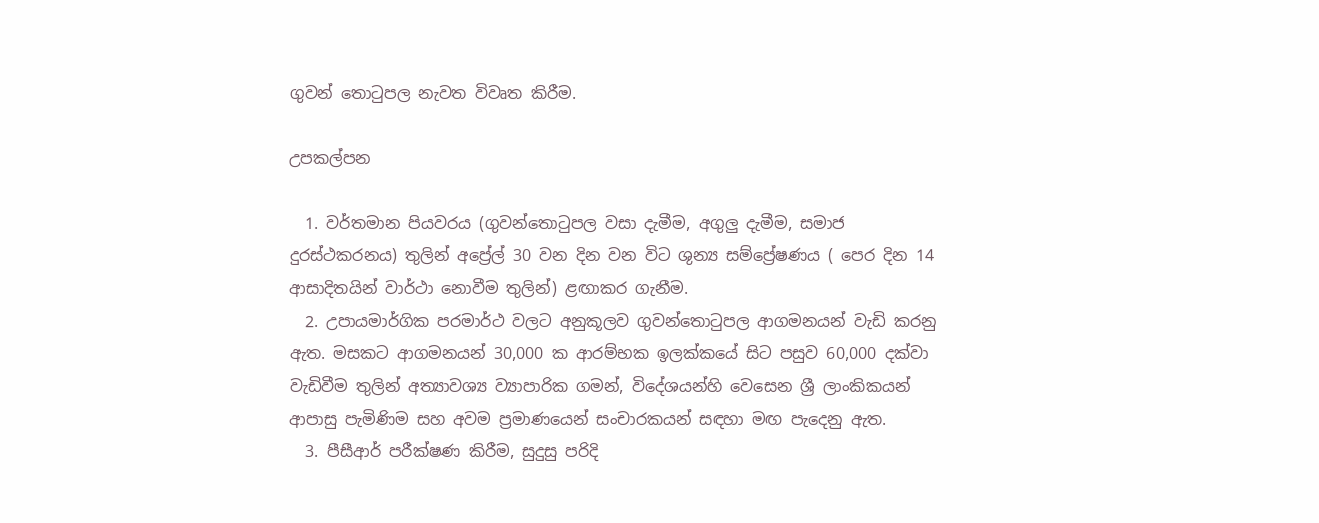ගුවන් තොටුපල නැවත විවෘත කිරීම.

උපකල්පන

  1. වර්තමාන පියවරය (ගුවන්තොටුපල වසා දැමීම, අගුලු දැමීම, සමාජ දුරස්ථකරනය) තුලින් අප්‍රේල් 30 වන දින වන විට ශුන්‍ය සම්ප්‍රේෂණය ( පෙර දින 14  ආසාදිතයින් වාර්ථා නොවීම තුලින්) ළඟාකර ගැනීම.
  2. උපායමාර්ගික පරමාර්ථ වලට අනුකූලව ගුවන්තොටුපල ආගමනයන් වැඩි කරනු ඇත. මසකට ආගමනයන් 30,000 ක ආරම්භක ඉලක්කයේ සිට පසුව 60,000 දක්වා වැඩිවීම තුලින් අත්‍යාවශ්‍ය ව්‍යාපාරික ගමන්, විදේශයන්හි වෙසෙන ශ්‍රී ලාංකිකයන් ආපාසු පැමිණිම සහ අවම ප්‍රමාණයෙන් සංචාරකයන් සඳහා මඟ පැදෙනු ඇත.
  3. පීසීආර් පරීක්ෂණ කිරීම, සුදුසු පරිදි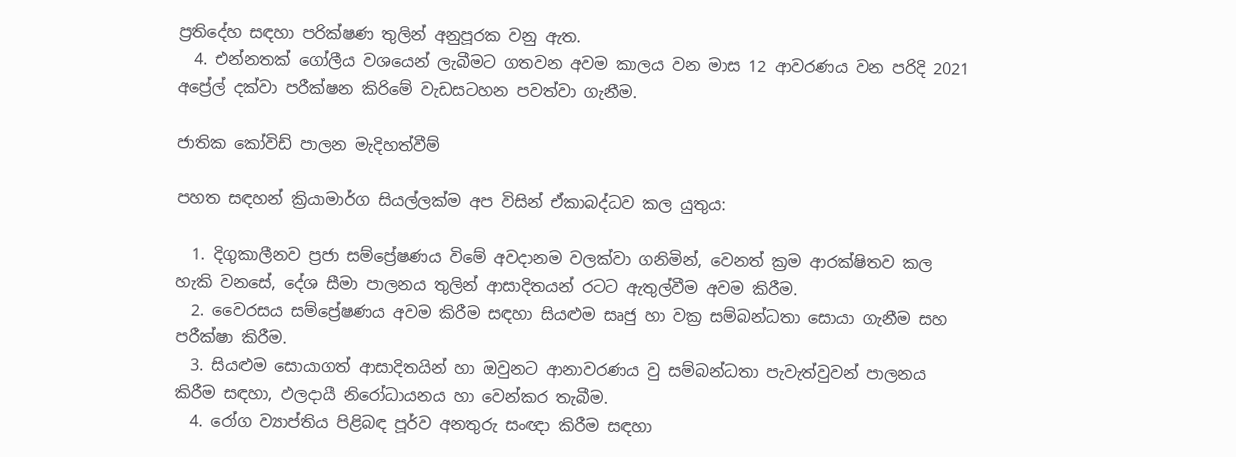ප්‍රතිදේහ සඳහා පරික්ෂණ තුලින් අනුපූරක වනු ඇත.
  4. එන්නතක් ගෝලීය වශයෙන් ලැබීමට ගතවන අවම කාලය වන මාස 12 ආවරණය වන පරිදි 2021 අප්‍රේල් දක්වා පරීක්ෂන කිරිමේ වැඩසටහන පවත්වා ගැනීම.

ජාතික කෝවිඩ් පාලන මැදිහත්වීම්

පහත සඳහන් ක්‍රියාමාර්ග සියල්ලක්ම අප විසින් ඒකාබද්ධව කල යුතුය:

  1. දිගුකාලීනව ප්‍රජා සම්ප්‍රේෂණය විමේ අවදානම වලක්වා ගනිමින්, වෙනත් ක්‍රම ආරක්ෂිතව කල හැකි වනසේ, දේශ සීමා පාලනය තුලින් ආසාදිතයන් රටට ඇතුල්වීම අවම කිරීම.
  2. වෛරසය සම්ප්‍රේෂණය අවම කිරීම සඳහා සියළුම සෘජු හා වක්‍ර සම්බන්ධතා සොයා ගැනීම සහ පරීක්ෂා කිරීම.
  3. සියළුම සොයාගත් ආසාදිතයින් හා ඔවුනට ආනාවරණය වු සම්බන්ධතා පැවැත්වුවන් පාලනය කිරීම සඳහා, ඵලදායී නිරෝධායනය හා වෙන්කර තැබීම.
  4. රෝග ව්‍යාප්තිය පිළිබඳ පූර්ව අනතුරු සංඥා කිරීම සඳහා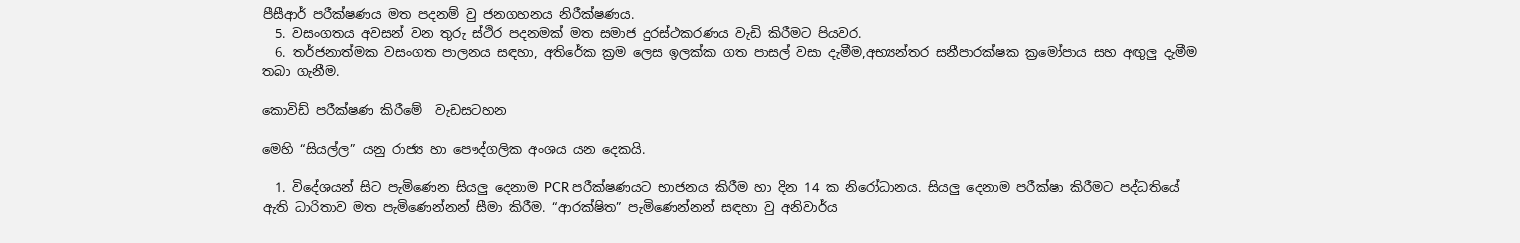පීසීආර් පරීක්ෂණය මත පදනම් වු ජනගහනය නිරීක්ෂණය.
  5. වසංගතය අවසන් වන තුරු ස්ථිර පදනමක් මත සමාජ දුරස්ථකරණය වැඩි කිරීමට පියවර.
  6. තර්ජනාත්මක වසංගත පාලනය සඳහා, අතිරේක ක්‍රම ලෙස ඉලක්ක ගත පාසල් වසා දැමීම,අභ්‍යන්තර සනීපාරක්ෂක ක්‍රමෝපාය සහ අඟුලු දැමීම තබා ගැනීම.

කොවිඩ් පරීක්ෂණ කිරීමේ  වැඩසටහන

මෙහි “සියල්ල” යනු රාජ්‍ය හා පෞද්ගලික අංශය යන දෙකයි.

  1. විදේශයන් සිට පැමිණෙන සියලු දෙනාම PCR පරීක්ෂණයට භාජනය කිරීම හා දින 14 ක නිරෝධානය. සියලු දෙනාම පරීක්ෂා කිරීමට පද්ධතියේ ඇති ධාරිතාව මත පැමිණෙන්නන් සීමා කිරීම. “ආරක්ෂිත” පැමිණෙන්නන් සඳහා වු අනිවාර්ය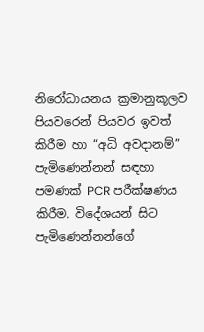නිරෝධායනය ක්‍රමානුකූලව පියවරෙන් පියවර ඉවත් කිරීම හා “අධි අවදානම්” පැමිණෙන්නන් සඳහා පමණක් PCR පරීක්ෂණය කිරීම. විදේශයන් සිට පැමිණෙන්නන්ගේ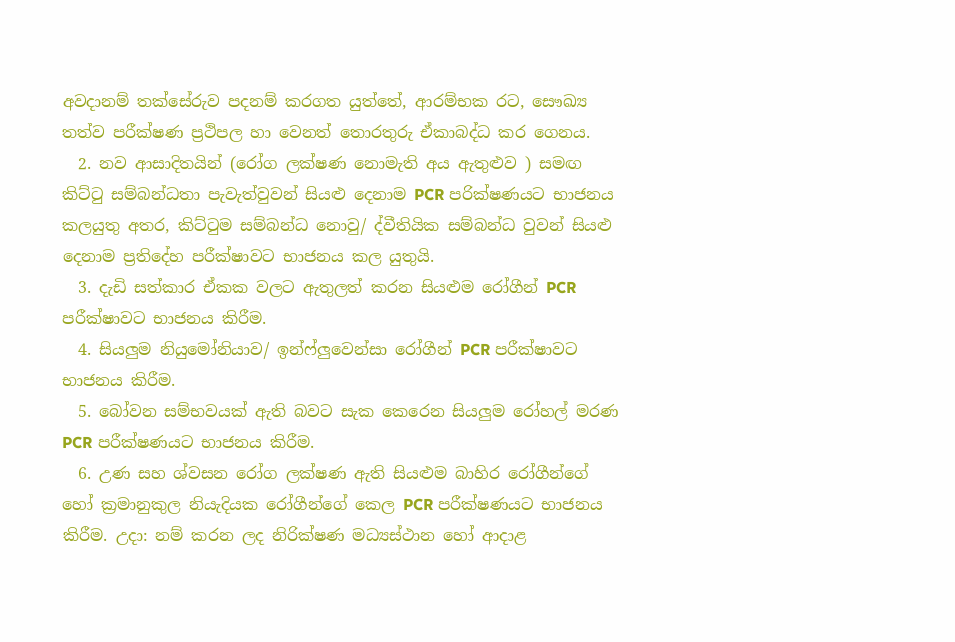අවදානම් තක්සේරුව පදනම් කරගත යුත්තේ, ආරම්භක රට, සෞඛ්‍ය තත්ව පරීක්ෂණ ප්‍රථිපල හා වෙනත් තොරතුරු ඒකාබද්ධ කර ගෙනය.
  2. නව ආසාදිතයින් (රෝග ලක්ෂණ නොමැති අය ඇතුළුව ) සමඟ කිට්ටු සම්බන්ධතා පැවැත්වුවන් සියළු දෙනාම PCR පරික්ෂණයට භාජනය කලයුතු අතර, කිට්ටුම සම්බන්ධ නොවු/ ද්වීතියික සම්බන්ධ වුවන් සියළු දෙනාම ප්‍රතිදේහ පරීක්ෂාවට භාජනය කල යුතුයි.
  3. දැඩි සත්කාර ඒකක වලට ඇතුලත් කරන සියළුම රෝගීන් PCR පරීක්ෂාවට භාජනය කිරීම.
  4. සියලුම නියුමෝනියාව/ ඉන්ෆ්ලුවෙන්සා රෝගීන් PCR පරීක්ෂාවට භාජනය කිරීම.
  5. බෝවන සම්භවයක් ඇති බවට සැක කෙරෙන සියලුම රෝහල් මරණ PCR පරීක්ෂණයට භාජනය කිරීම.
  6. උණ සහ ශ්වසන රෝග ලක්ෂණ ඇති සියළුම බාහිර රෝගීන්ගේ හෝ ක්‍රමානුකුල නියැදියක රෝගීන්ගේ කෙල PCR පරීක්ෂණයට භාජනය කිරීම. උදා: නම් කරන ලද නිරික්ෂණ මධ්‍යස්ථාන හෝ ආදාළ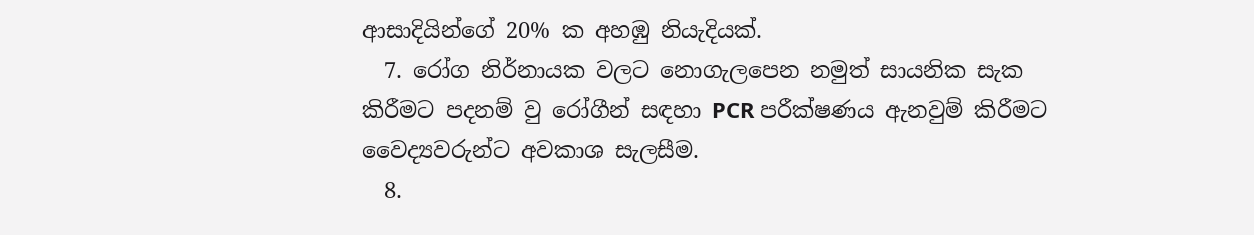ආසාදියින්ගේ 20% ක අහඹු නියැදියක්.
  7. රෝග නිර්නායක වලට නොගැලපෙන නමුත් සායනික සැක කිරීමට පදනම් වු රෝගීන් සඳහා PCR පරීක්ෂණය ඇනවුම් කිරීමට වෛද්‍යවරුන්ට අවකාශ සැලසීම.
  8.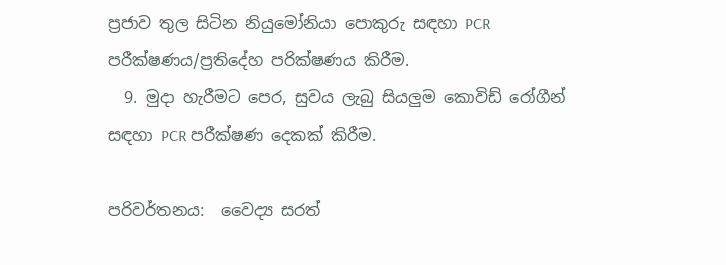ප්‍රජාව තුල සිටින නියුමෝනියා පොකුරු සඳහා PCR පරීක්ෂණය/ප්‍රතිදේහ පරික්ෂණය කිරීම.
  9. මුදා හැරීමට පෙර, සුවය ලැබු සියලුම කොවිඩ් රෝගීන් සඳහා PCR පරීක්ෂණ දෙකක් කිරීම.

පරිවර්තනය:  වෛද්‍ය සරත්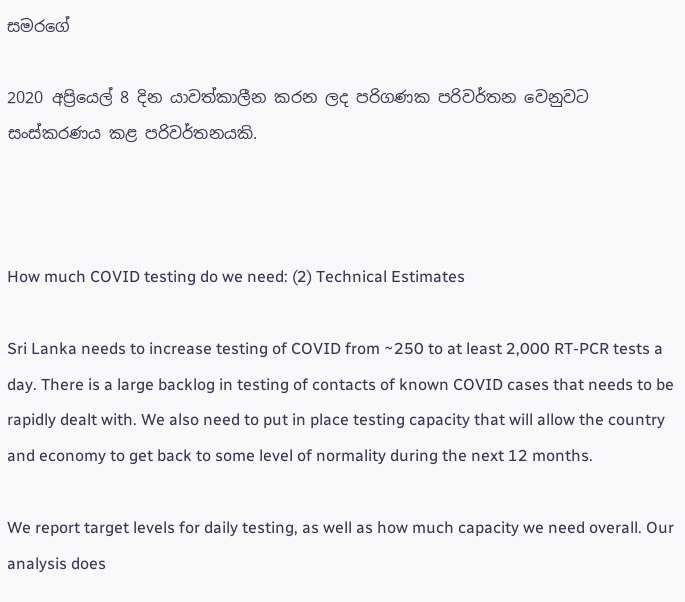සමරගේ

2020 අප්‍රියෙල් 8 දින යාවත්කාලීන කරන ලද පරිගණක පරිවර්තන වෙනුවට සංස්කරණය කළ පරිවර්තනයකි.



How much COVID testing do we need: (2) Technical Estimates

Sri Lanka needs to increase testing of COVID from ~250 to at least 2,000 RT-PCR tests a day. There is a large backlog in testing of contacts of known COVID cases that needs to be rapidly dealt with. We also need to put in place testing capacity that will allow the country and economy to get back to some level of normality during the next 12 months.

We report target levels for daily testing, as well as how much capacity we need overall. Our analysis does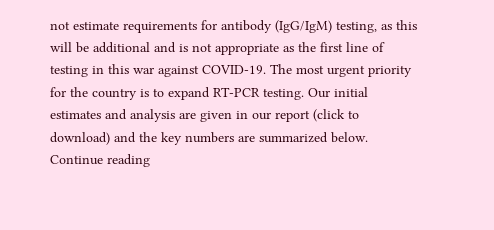not estimate requirements for antibody (IgG/IgM) testing, as this will be additional and is not appropriate as the first line of testing in this war against COVID-19. The most urgent priority for the country is to expand RT-PCR testing. Our initial estimates and analysis are given in our report (click to download) and the key numbers are summarized below. Continue reading